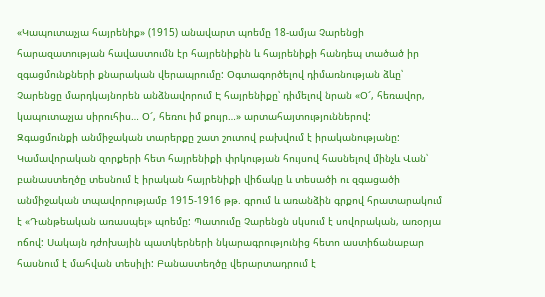«Կապուտաչյա հայրենիք» (1915) անավարտ պոեմը 18-ամյա Չարենցի հարազատության հավաստումն էր հայրենիքին և հայրենիքի հանդեպ տածած իր զգացմունքների քնարական վերապրումը: Օգտագործելով դիմառնության ձևը՝ Չարենցը մարդկայնորեն անձնավորում Է հայրենիքը՝ դիմելով նրան «Օ՜, հեռավոր, կապուտաչյա սիրուհիս… Օ՜, հեռու իմ քույր…» արտահայտություններով:
Զգացմունքի անմիջական տարերքը շատ շուտով բախվում է իրականությանը: Կամավորական զորքերի հետ հայրենիքի փրկության հույսով հասնելով մինչև Վան՝ բանաստեղծը տեսնում է իրական հայրենիքի վիճակը և տեսածի ու զգացածի անմիջական տպավորությամբ 1915-1916 թթ. գրում և առանձին գրքով հրատարակում է «Դանթեական առասպել» պոեմը: Պատումը Չարենցն սկսում է սովորական, առօրյա ոճով: Սակայն դժոխային պատկերների նկարագրությունից հետո աստիճանաբար
հասնում է մահվան տեսիլի: Բանաստեղծը վերարտադրում է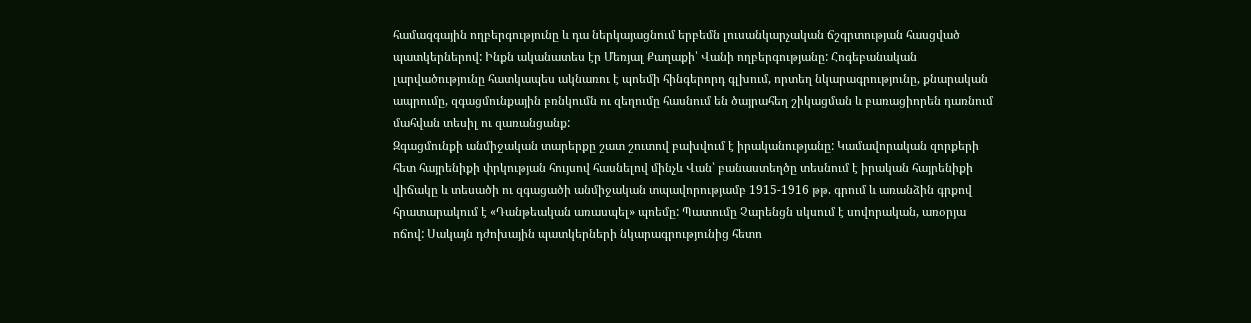համազգային ողբերգությունը և դա ներկայացնում երբեմն լուսանկարչական ճշգրտության հասցված պատկերներով: Ինքն ականատես էր Մեռյալ Քաղաքի՝ Վանի ողբերգությանը: Հոգեբանական լարվածությունը հատկապես ակնառու է պոեմի հինգերորդ գլխում, որտեղ նկարագրությունը, քնարական ապրումը, զգացմունքային բռնկումն ու զեղումը հասնում են ծայրահեղ շիկացման և բառացիորեն դառնում մահվան տեսիլ ու զառանցանք:
Զգացմունքի անմիջական տարերքը շատ շուտով բախվում է իրականությանը: Կամավորական զորքերի հետ հայրենիքի փրկության հույսով հասնելով մինչև Վան՝ բանաստեղծը տեսնում է իրական հայրենիքի վիճակը և տեսածի ու զգացածի անմիջական տպավորությամբ 1915-1916 թթ. գրում և առանձին գրքով հրատարակում է «Դանթեական առասպել» պոեմը: Պատումը Չարենցն սկսում է սովորական, առօրյա ոճով: Սակայն դժոխային պատկերների նկարագրությունից հետո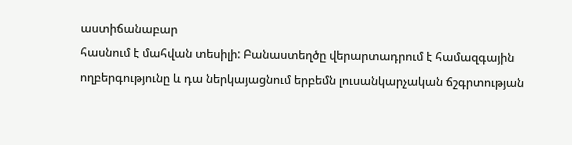աստիճանաբար
հասնում է մահվան տեսիլի: Բանաստեղծը վերարտադրում է համազգային ողբերգությունը և դա ներկայացնում երբեմն լուսանկարչական ճշգրտության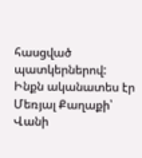հասցված պատկերներով: Ինքն ականատես էր Մեռյալ Քաղաքի՝ Վանի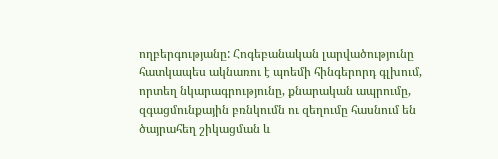ողբերգությանը: Հոգեբանական լարվածությունը հատկապես ակնառու է պոեմի հինգերորդ գլխում, որտեղ նկարագրությունը, քնարական ապրումը, զգացմունքային բռնկումն ու զեղումը հասնում են ծայրահեղ շիկացման և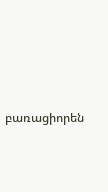բառացիորեն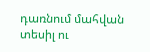դառնում մահվան տեսիլ ու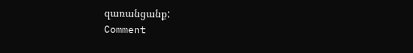զառանցանք:
Comment